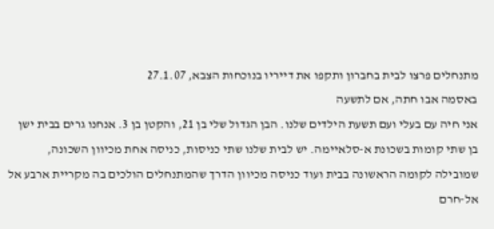מתנחלים פרצו לבית בחברון ותקפו את דייריו בנוכחות הצבא, 27.1.07
באסמה אבו חתה, אם לתשעה
אני חיה עם בעלי ועם תשעת הילדים שלנו. הבן הגדול שלי בן 21, והקטן בן 3. אנחנו גרים בבית ישן בן שתי קומות בשכונת א-סלאיימה. יש לבית שלנו שתי כניסות, כניסה אחת מכיוון השכונה, שמובילה לקומה הראשונה בבית ועוד כניסה מכיוון הדרך שהמתנחלים הולכים בה מקריית ארבע אל אל-חרם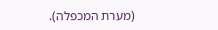(מערת המכפלה).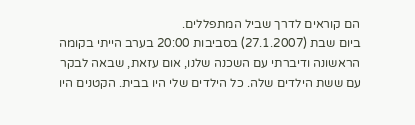הם קוראים לדרך שביל המתפללים.
ביום שבת (27.1.2007) בסביבות 20:00 בערב הייתי בקומה הראשונה ודיברתי עם השכנה שלנו, אום עזאת, שבאה לבקר עם ששת הילדים שלה. כל הילדים שלי היו בבית. הקטנים היו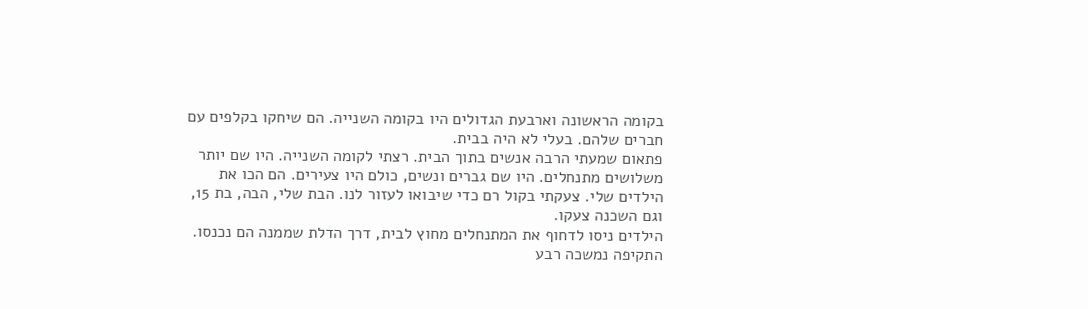בקומה הראשונה וארבעת הגדולים היו בקומה השנייה. הם שיחקו בקלפים עם חברים שלהם. בעלי לא היה בבית.
פתאום שמעתי הרבה אנשים בתוך הבית. רצתי לקומה השנייה. היו שם יותר משלושים מתנחלים. היו שם גברים ונשים, כולם היו צעירים. הם הכו את הילדים שלי. צעקתי בקול רם כדי שיבואו לעזור לנו. הבת שלי, הבה, בת 15, וגם השכנה צעקו.
הילדים ניסו לדחוף את המתנחלים מחוץ לבית, דרך הדלת שממנה הם נכנסו. התקיפה נמשכה רבע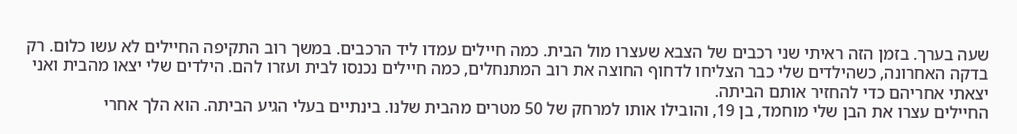שעה בערך. בזמן הזה ראיתי שני רכבים של הצבא שעצרו מול הבית. כמה חיילים עמדו ליד הרכבים. במשך רוב התקיפה החיילים לא עשו כלום. רק בדקה האחרונה, כשהילדים שלי כבר הצליחו לדחוף החוצה את רוב המתנחלים, כמה חיילים נכנסו לבית ועזרו להם. הילדים שלי יצאו מהבית ואני יצאתי אחריהם כדי להחזיר אותם הביתה.
החיילים עצרו את הבן שלי מוחמד, בן 19, והובילו אותו למרחק של 50 מטרים מהבית שלנו. בינתיים בעלי הגיע הביתה. הוא הלך אחרי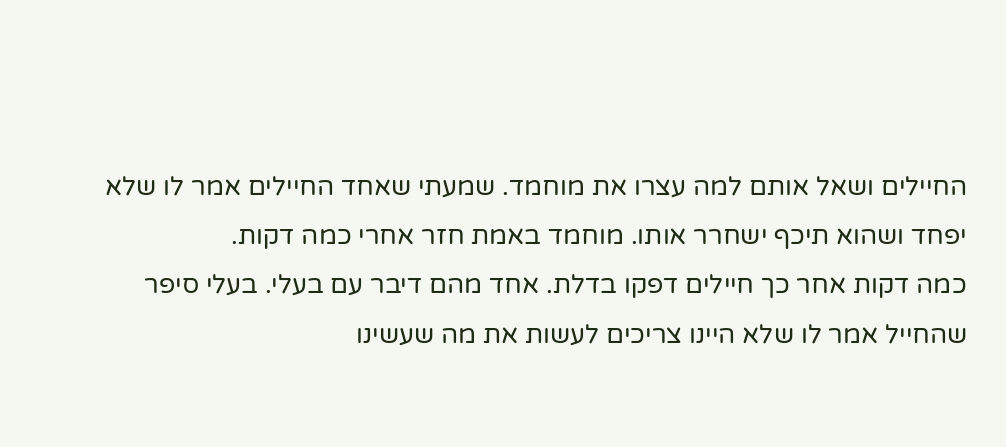החיילים ושאל אותם למה עצרו את מוחמד. שמעתי שאחד החיילים אמר לו שלא יפחד ושהוא תיכף ישחרר אותו. מוחמד באמת חזר אחרי כמה דקות.
כמה דקות אחר כך חיילים דפקו בדלת. אחד מהם דיבר עם בעלי. בעלי סיפר שהחייל אמר לו שלא היינו צריכים לעשות את מה שעשינו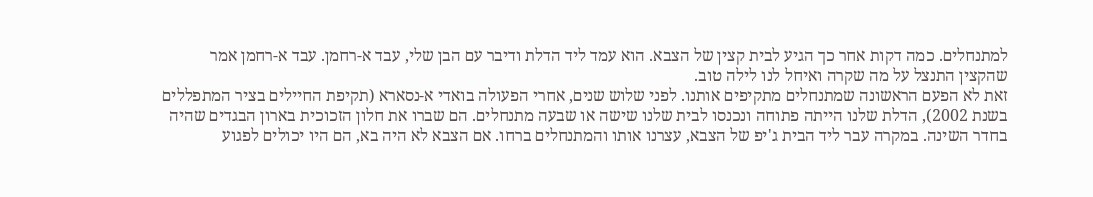למתנחלים. כמה דקות אחר כך הגיע לבית קצין של הצבא. הוא עמד ליד הדלת ודיבר עם הבן שלי, עבד א-רחמן. עבד א-רחמן אמר שהקצין התנצל על מה שקרה ואיחל לנו לילה טוב.
זאת לא הפעם הראשונה שמתנחלים מתקיפים אותנו. לפני שלוש שנים, אחרי הפעולה בואדי א-נסארא (תקיפת החיילים בציר המתפללים בשנת 2002), הדלת שלנו הייתה פתוחה ונכנסו לבית שלנו שישה או שבעה מתנחלים. הם שברו את חלון הזכוכית בארון הבגדים שהיה בחדר השינה. במקרה עבר ליד הבית ג'יפ של הצבא, עצרנו אותו והמתנחלים ברחו. אם הצבא לא היה בא, הם היו יכולים לפגוע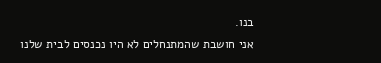בנו.
אני חושבת שהמתנחלים לא היו נכנסים לבית שלנו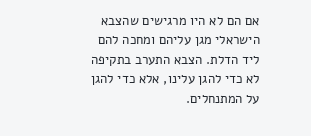אם הם לא היו מרגישים שהצבא הישראלי מגן עליהם ומחכה להם ליד הדלת. הצבא התערב בתקיפה לא כדי להגן עלינו, אלא כדי להגן על המתנחלים.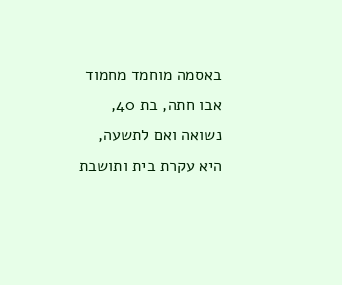באסמה מוחמד מחמוד אבו חתה, בת 40, נשואה ואם לתשעה, היא עקרת בית ותושבת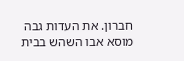חברון. את העדות גבה מוסא אבו השהש בבית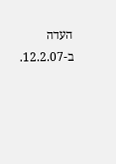העדה ב-12.2.07.